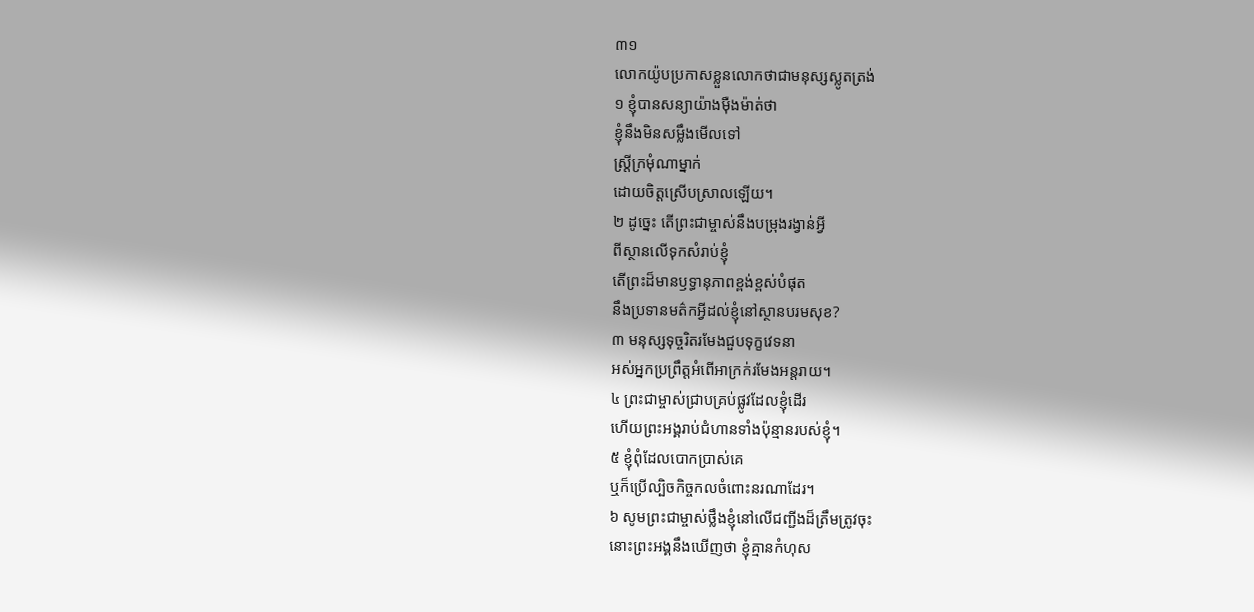៣១
លោកយ៉ូបប្រកាសខ្លួនលោកថាជាមនុស្សស្លូតត្រង់
១ ខ្ញុំបានសន្យាយ៉ាងម៉ឺងម៉ាត់ថា
ខ្ញុំនឹងមិនសម្លឹងមើលទៅ
ស្ត្រីក្រមុំណាម្នាក់
ដោយចិត្តស្រើបស្រាលឡើយ។
២ ដូច្នេះ តើព្រះជាម្ចាស់នឹងបម្រុងរង្វាន់អ្វី
ពីស្ថានលើទុកសំរាប់ខ្ញុំ
តើព្រះដ៏មានឫទ្ធានុភាពខ្ពង់ខ្ពស់បំផុត
នឹងប្រទានមត៌កអ្វីដល់ខ្ញុំនៅស្ថានបរមសុខ?
៣ មនុស្សទុច្ចរិតរមែងជួបទុក្ខវេទនា
អស់អ្នកប្រព្រឹត្តអំពើអាក្រក់រមែងអន្តរាយ។
៤ ព្រះជាម្ចាស់ជ្រាបគ្រប់ផ្លូវដែលខ្ញុំដើរ
ហើយព្រះអង្គរាប់ជំហានទាំងប៉ុន្មានរបស់ខ្ញុំ។
៥ ខ្ញុំពុំដែលបោកប្រាស់គេ
ឬក៏ប្រើល្បិចកិច្ចកលចំពោះនរណាដែរ។
៦ សូមព្រះជាម្ចាស់ថ្លឹងខ្ញុំនៅលើជញ្ជីងដ៏ត្រឹមត្រូវចុះ
នោះព្រះអង្គនឹងឃើញថា ខ្ញុំគ្មានកំហុស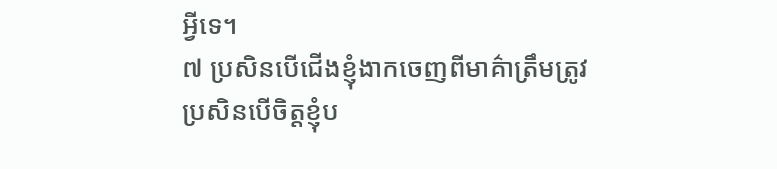អ្វីទេ។
៧ ប្រសិនបើជើងខ្ញុំងាកចេញពីមាគ៌ាត្រឹមត្រូវ
ប្រសិនបើចិត្តខ្ញុំប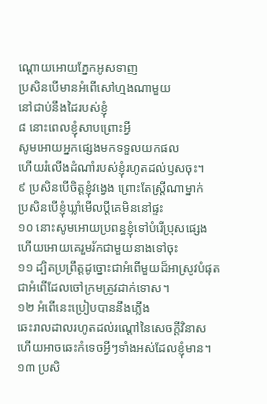ណ្ដោយអោយភ្នែកអូសទាញ
ប្រសិនបើមានអំពើសៅហ្មងណាមួយ
នៅជាប់នឹងដៃរបស់ខ្ញុំ
៨ នោះពេលខ្ញុំសាបព្រោះអ្វី
សូមអោយអ្នកផ្សេងមកទទួលយកផល
ហើយរំលើងដំណាំរបស់ខ្ញុំរហូតដល់ឫសចុះ។
៩ ប្រសិនបើចិត្តខ្ញុំវង្វេង ព្រោះតែស្ត្រីណាម្នាក់
ប្រសិនបើខ្ញុំឃ្លាំមើលប្ដីគេមិននៅផ្ទះ
១០ នោះសូមអោយប្រពន្ធខ្ញុំទៅបំរើប្រុសផ្សេង
ហើយអោយគេរួមរ័កជាមួយនាងទៅចុះ
១១ ដ្បិតប្រព្រឹត្តដូច្នោះជាអំពើមួយដ៏អាស្រូវបំផុត
ជាអំពើដែលចៅក្រមត្រូវដាក់ទោស។
១២ អំពើនេះប្រៀបបាននឹងភ្លើង
ឆេះរាលដាលរហូតដល់រណ្ដៅនៃសេចក្ដីវិនាស
ហើយអាចឆេះកំទេចអ្វីៗទាំងអស់ដែលខ្ញុំមាន។
១៣ ប្រសិ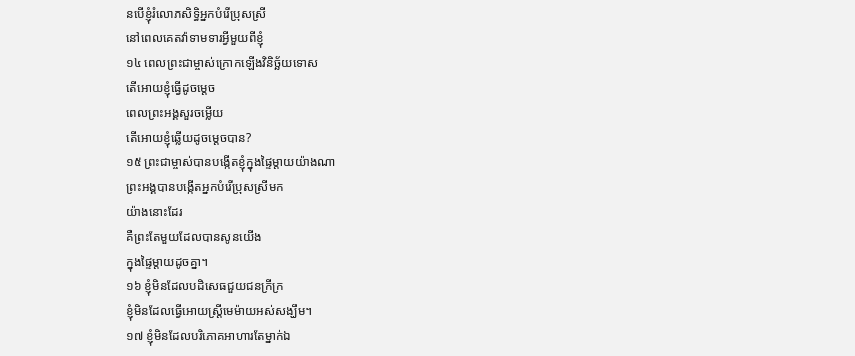នបើខ្ញុំរំលោភសិទ្ធិអ្នកបំរើប្រុសស្រី
នៅពេលគេតវ៉ាទាមទារអ្វីមួយពីខ្ញុំ
១៤ ពេលព្រះជាម្ចាស់ក្រោកឡើងវិនិច្ឆ័យទោស
តើអោយខ្ញុំធ្វើដូចម្ដេច
ពេលព្រះអង្គសួរចម្លើយ
តើអោយខ្ញុំឆ្លើយដូចម្ដេចបាន?
១៥ ព្រះជាម្ចាស់បានបង្កើតខ្ញុំក្នុងផ្ទៃម្ដាយយ៉ាងណា
ព្រះអង្គបានបង្កើតអ្នកបំរើប្រុសស្រីមក
យ៉ាងនោះដែរ
គឺព្រះតែមួយដែលបានសូនយើង
ក្នុងផ្ទៃម្ដាយដូចគ្នា។
១៦ ខ្ញុំមិនដែលបដិសេធជួយជនក្រីក្រ
ខ្ញុំមិនដែលធ្វើអោយស្ត្រីមេម៉ាយអស់សង្ឃឹម។
១៧ ខ្ញុំមិនដែលបរិភោគអាហារតែម្នាក់ឯ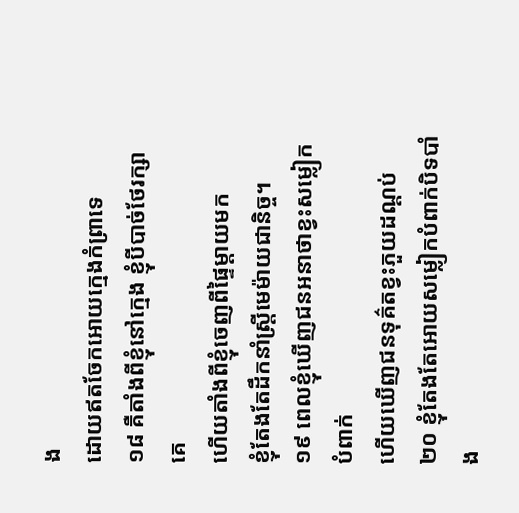ង
ដោយឥតចែកអោយក្មេងកំព្រាទេ
១៨ គឺតាំងពីខ្ញុំនៅក្មេង ខ្ញុំបីបាច់ថែរក្សាគេ
ហើយតាំងពីខ្ញុំចេញពីផ្ទៃម្ដាយមក
ខ្ញុំតែងតែដឹកនាំស្ត្រីមេម៉ាយជានិច្ច។
១៩ ពេលខ្ញុំឃើញជនអនាថាខ្វះសម្លៀកបំពាក់
ហើយឃើញជនទុគ៌តខ្វះភួយដណ្ដប់
២០ ខ្ញុំតែងតែអោយសម្លៀកបំពាក់បិទបាំង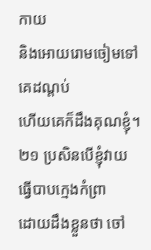កាយ
និងអោយរោមចៀមទៅគេដណ្ដប់
ហើយគេក៏ដឹងគុណខ្ញុំ។
២១ ប្រសិនបើខ្ញុំវាយធ្វើបាបក្មេងកំព្រា
ដោយដឹងខ្លួនថា ចៅ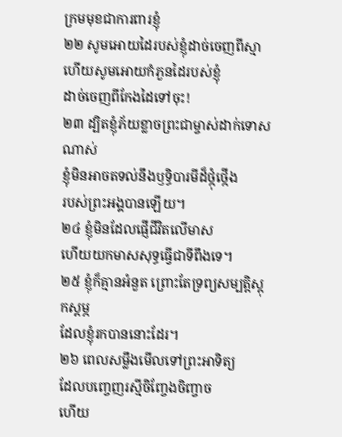ក្រមមុខជាការពារខ្ញុំ
២២ សូមអោយដៃរបស់ខ្ញុំដាច់ចេញពីស្មា
ហើយសូមអោយកំភួនដៃរបស់ខ្ញុំ
ដាច់ចេញពីកែងដៃទៅចុះ!
២៣ ដ្បិតខ្ញុំភ័យខ្លាចព្រះជាម្ចាស់ដាក់ទោសណាស់
ខ្ញុំមិនអាចតទល់នឹងឫទ្ធិបារមីដ៏ថ្កុំថ្កើង
របស់ព្រះអង្គបានឡើយ។
២៤ ខ្ញុំមិនដែលផ្ញើជីវិតលើមាស
ហើយយកមាសសុទ្ធធ្វើជាទីពឹងទេ។
២៥ ខ្ញុំក៏គ្មានអំនួត ព្រោះតែទ្រព្យសម្បត្តិស្ដុកស្ដម្ភ
ដែលខ្ញុំរកបាននោះដែរ។
២៦ ពេលសម្លឹងមើលទៅព្រះអាទិត្យ
ដែលបញ្ចេញរស្មីចិញ្ចែងចិញ្ចាច
ហើយ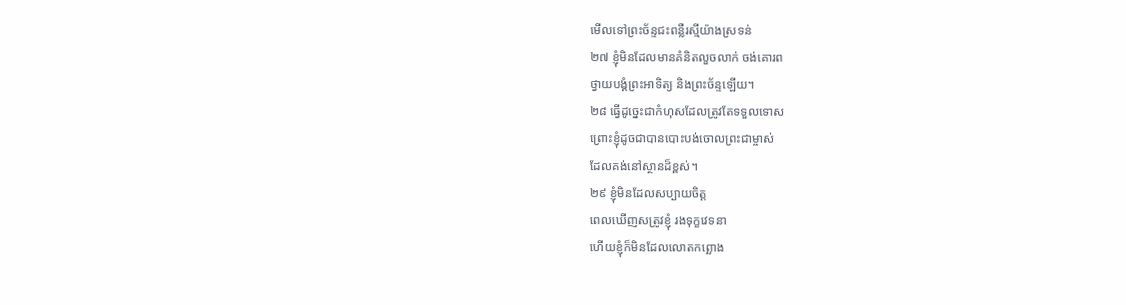មើលទៅព្រះច័ន្ទជះពន្លឺរស្មីយ៉ាងស្រទន់
២៧ ខ្ញុំមិនដែលមានគំនិតលួចលាក់ ចង់គោរព
ថ្វាយបង្គំព្រះអាទិត្យ និងព្រះច័ន្ទឡើយ។
២៨ ធ្វើដូច្នេះជាកំហុសដែលត្រូវតែទទួលទោស
ព្រោះខ្ញុំដូចជាបានបោះបង់ចោលព្រះជាម្ចាស់
ដែលគង់នៅស្ថានដ៏ខ្ពស់។
២៩ ខ្ញុំមិនដែលសប្បាយចិត្ត
ពេលឃើញសត្រូវខ្ញុំ រងទុក្ខវេទនា
ហើយខ្ញុំក៏មិនដែលលោតកព្ឆោង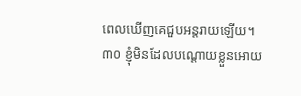ពេលឃើញគេជួបអន្តរាយឡើយ។
៣០ ខ្ញុំមិនដែលបណ្ដោយខ្លួនអោយ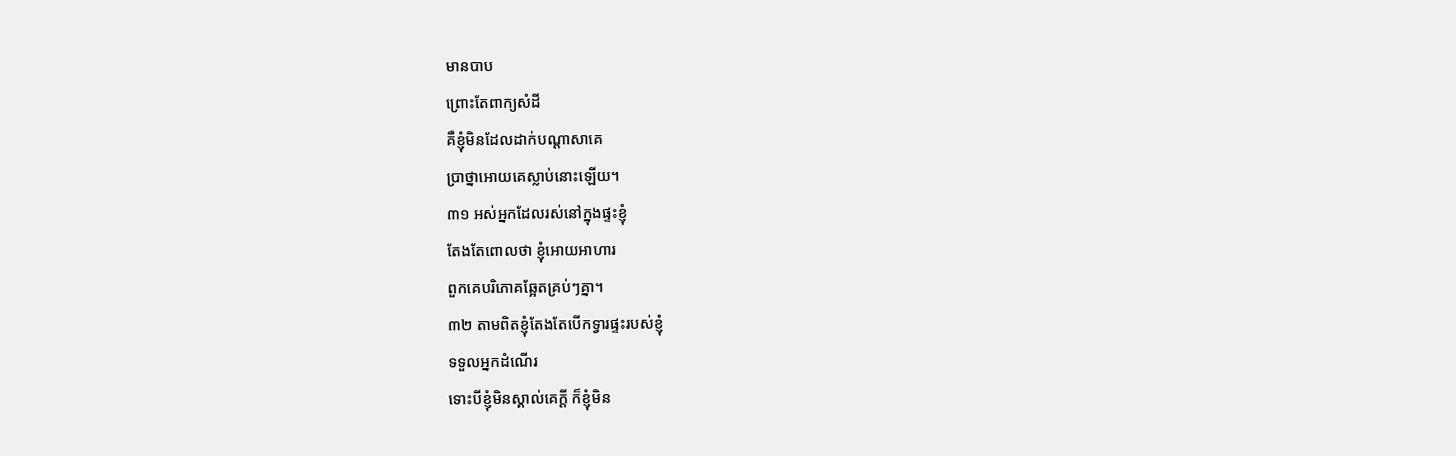មានបាប
ព្រោះតែពាក្យសំដី
គឺខ្ញុំមិនដែលដាក់បណ្ដាសាគេ
ប្រាថ្នាអោយគេស្លាប់នោះឡើយ។
៣១ អស់អ្នកដែលរស់នៅក្នុងផ្ទះខ្ញុំ
តែងតែពោលថា ខ្ញុំអោយអាហារ
ពួកគេបរិភោគឆ្អែតគ្រប់ៗគ្នា។
៣២ តាមពិតខ្ញុំតែងតែបើកទ្វារផ្ទះរបស់ខ្ញុំ
ទទួលអ្នកដំណើរ
ទោះបីខ្ញុំមិនស្គាល់គេក្ដី ក៏ខ្ញុំមិន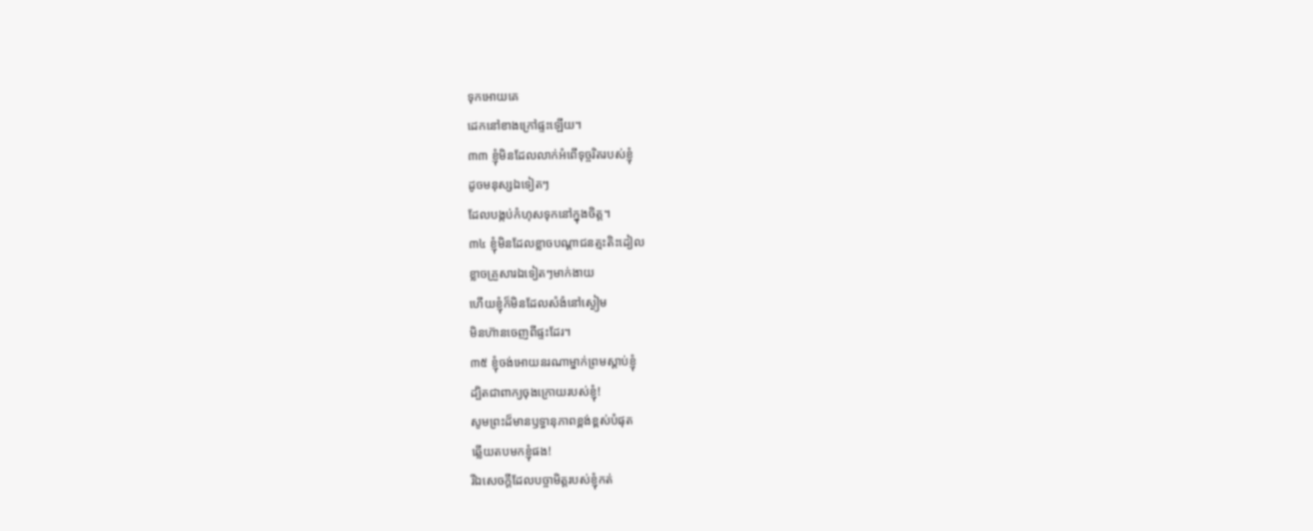ទុកអោយគេ
ដេកនៅខាងក្រៅផ្ទះឡើយ។
៣៣ ខ្ញុំមិនដែលលាក់អំពើទុច្ចរិតរបស់ខ្ញុំ
ដូចមនុស្សឯទៀតៗ
ដែលបង្កប់កំហុសទុកនៅក្នុងចិត្ត។
៣៤ ខ្ញុំមិនដែលខ្លាចបណ្ដាជនត្មះតិះដៀល
ខ្លាចគ្រួសារឯទៀតៗមាក់ងាយ
ហើយខ្ញុំក៏មិនដែលសំងំនៅស្ងៀម
មិនហ៊ានចេញពីផ្ទះដែរ។
៣៥ ខ្ញុំចង់អោយនរណាម្នាក់ព្រមស្ដាប់ខ្ញុំ
ដ្បិតជាពាក្យចុងក្រោយរបស់ខ្ញុំ!
សូមព្រះដ៏មានឫទ្ធានុភាពខ្ពង់ខ្ពស់បំផុត
ឆ្លើយតបមកខ្ញុំផង!
រីឯសេចក្ដីដែលបច្ចាមិត្តរបស់ខ្ញុំកត់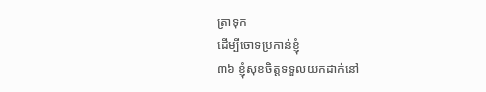ត្រាទុក
ដើម្បីចោទប្រកាន់ខ្ញុំ
៣៦ ខ្ញុំសុខចិត្តទទួលយកដាក់នៅ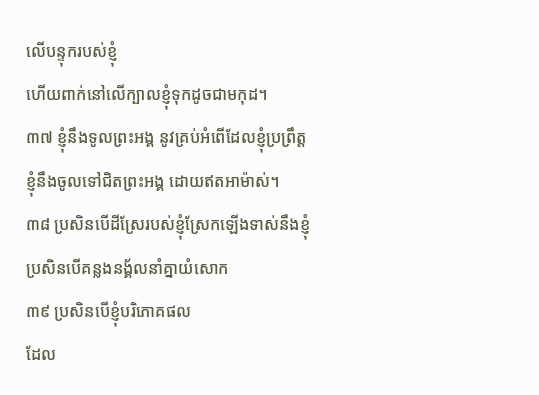លើបន្ទុករបស់ខ្ញុំ
ហើយពាក់នៅលើក្បាលខ្ញុំទុកដូចជាមកុដ។
៣៧ ខ្ញុំនឹងទូលព្រះអង្គ នូវគ្រប់អំពើដែលខ្ញុំប្រព្រឹត្ត
ខ្ញុំនឹងចូលទៅជិតព្រះអង្គ ដោយឥតអាម៉ាស់។
៣៨ ប្រសិនបើដីស្រែរបស់ខ្ញុំស្រែកឡើងទាស់នឹងខ្ញុំ
ប្រសិនបើគន្លងនង្គ័លនាំគ្នាយំសោក
៣៩ ប្រសិនបើខ្ញុំបរិភោគផល
ដែល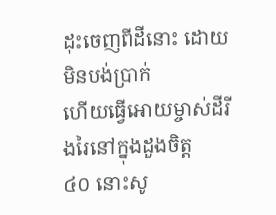ដុះចេញពីដីនោះ ដោយមិនបង់ប្រាក់
ហើយធ្វើអោយម្ចាស់ដីរីងរៃនៅក្នុងដួងចិត្ត
៤០ នោះសូ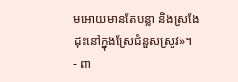មអោយមានតែបន្លា និងស្រងែ
ដុះនៅក្នុងស្រែជំនួសស្រូវ»។
- ពា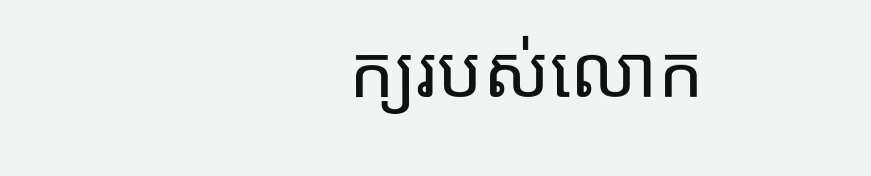ក្យរបស់លោក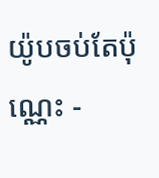យ៉ូបចប់តែប៉ុណ្ណេះ -